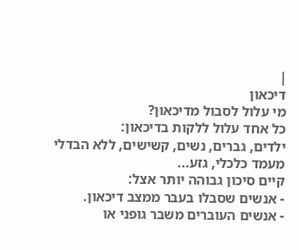|
דיכאון
מי עלול לסבול מדיכאון?
כל אחד עלול ללקות בדיכאון:
ילדים, גברים, נשים, קשישים, ללא הבדלי מעמד כלכלי, גזע...
קיים סיכון גבוהה יותר אצל:
- אנשים שסבלו בעבר ממצב דיכאון.
- אנשים העוברים משבר גופני או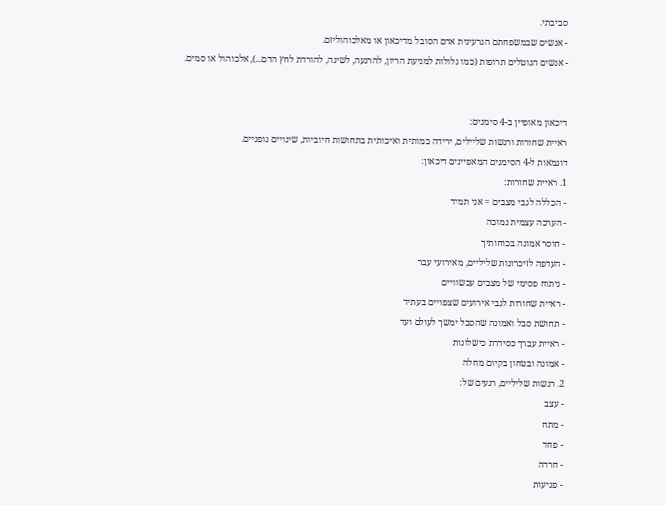סביבתי.
- אנשים שבמשפחתם הגרעינית אדם הסובל מדיכאון או מאלכוהוליזם.
- אנשים הנוטלים תרופות (כמו גלולות למניעת הריון, להרגעה, לשינה, להורדת לחץ הדם...), אלכוהול או סמים.


דיכאון מאופיין ב-4 סימנים:
ראיית שחורות ורגשות שליילים, ירידה כמותית ואיכותית בתחושות חיוביות, שינויים גופניים.
דוגמאות ל-4 הסימנים המאפיינים דיכאון:
1. ראיית שחורות:
- הכללה לגבי מצבים = אני תמיד
- הערכה עצמית נמוכה
- חוסר אמונה בכוחותיך
- העדפה לזיכרונות שליליים, מאירועי עבר
- ניתוח פסימי של מצבים עכשוויים
- ראיית שחורות לגבי אירועים שצפויים בעתיד
- תחושת סבל ואמונה שהסבל ימשך לעולם ועד
- ראיית עברך כסידרת כישלונות
- אמונה ובטחון בקיום מחלה
2. רגשות שליליים, רגעים של:
- עצב
- מתח
- פחד
- חרדה
- פגיעות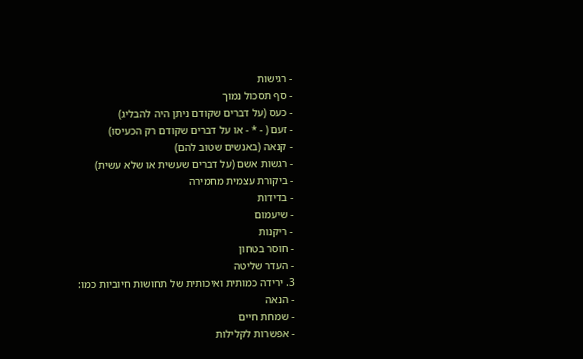- רגישות
- סף תסכול נמוך
- כעס (על דברים שקודם ניתן היה להבליג)
- זעם ( - * - או על דברים שקודם רק הכעיסו)
- קנאה (באנשים שטוב להם)
- רגשות אשם (על דברים שעשית או שלא עשית)
- ביקורת עצמית מחמירה
- בדידות
- שיעמום
- ריקנות
- חוסר בטחון
- העדר שליטה
3. ירידה כמותית ואיכותית של תחושות חיוביות כמו:
- הנאה
- שמחת חיים
- אפשרות לקלילות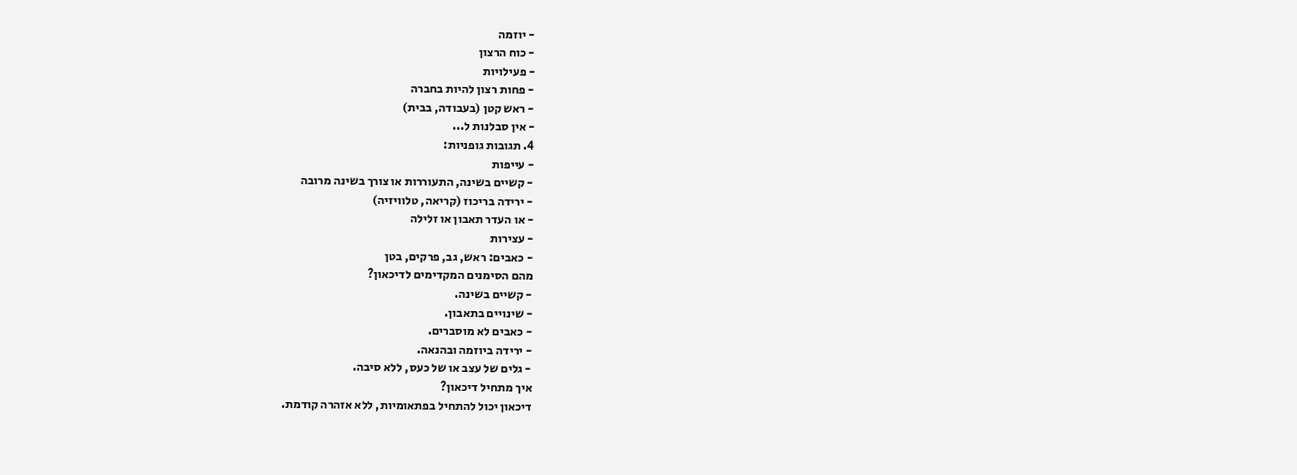- יוזמה
- כוח הרצון
- פעילויות
- פחות רצון להיות בחברה
- ראש קטן (בעבודה, בבית)
- אין סבלנות ל...
4. תגובות גופניות:
- עייפות
- קשיים בשינה, התעוררות או צורך בשינה מרובה
- ירידה בריכוז (קריאה, טלוויזיה)
- או העדר תאבון או זלילה
- עצירות
- כאבים: ראש, גב, פרקים, בטן
מהם הסימנים המקדימים לדיכאון?
- קשיים בשינה.
- שינויים בתאבון.
- כאבים לא מוסברים.
- ירידה ביוזמה ובהנאה.
- גלים של עצב או של כעס, ללא סיבה.
איך מתחיל דיכאון?
דיכאון יכול להתחיל בפתאומיות, ללא אזהרה קודמת.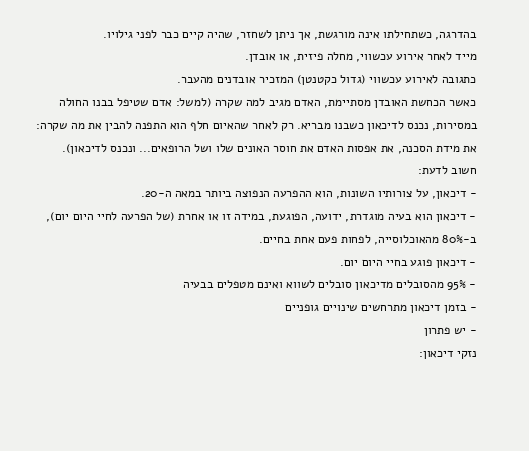בהדרגה, כשתחילתו אינה מורגשת, אך ניתן לשחזר, שהיה קיים כבר לפני גילויו.
מייד לאחר אירוע עכשווי, מחלה פיזית, או אובדן.
כתגובה לאירוע עכשווי (גדול כקטנטן) המזכיר אובדנים מהעבר.
כאשר הכחשת האובדן מסתיימת, האדם מגיב למה שקרה (למשל: אדם שטיפל בבנו החולה במסירות, נכנס לדיכאון כשבנו מבריא. רק לאחר שהאיום חלף הוא התפנה להבין את מה שקרה: את מידת הסכנה, את אפסות האדם את חוסר האונים שלו ושל הרופאים... ונכנס לדיכאון).
חשוב לדעת:
- דיכאון, על צורותיו השונות, הוא ההפרעה הנפוצה ביותר במאה ה-20.
- דיכאון הוא בעיה מוגדרת, ידועה, הפוגעת, במידה זו או אחרת (של הפרעה לחיי היום יום), ב-80% מהאוכלוסייה, לפחות פעם אחת בחיים.
- דיכאון פוגע בחיי היום יום.
- 95% מהסובלים מדיכאון סובלים לשווא ואינם מטפלים בבעיה
- בזמן דיכאון מתרחשים שינויים גופניים
- יש פתרון
נזקי דיכאון: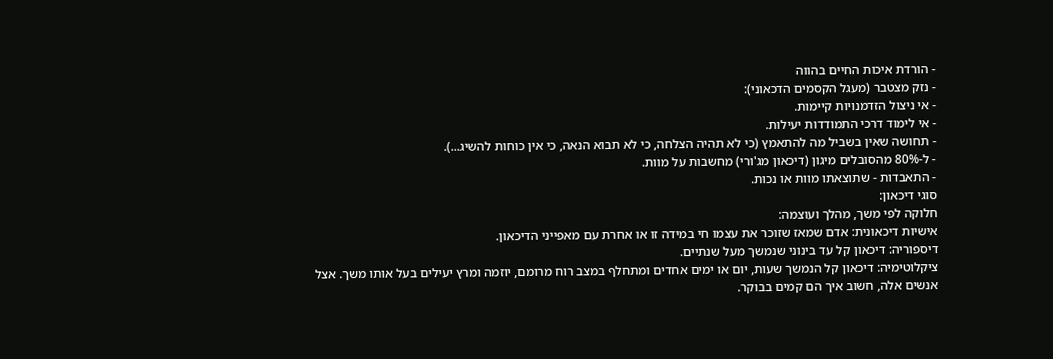- הורדת איכות החיים בהווה
- נזק מצטבר (מעגל הקסמים הדכאוני):
- אי ניצול הזדמנויות קיימות.
- אי לימוד דרכי התמודדות יעילות.
- תחושה שאין בשביל מה להתאמץ (כי לא תהיה הצלחה, כי לא תבוא הנאה, כי אין כוחות להשיג...).
- ל-80% מהסובלים מיגון (דיכאון מג'ורי) מחשבות על מוות.
- התאבדות - שתוצאתו מוות או נכות.
סוגי דיכאון:
חלוקה לפי משך, מהלך ועוצמה:
אישיות דיכאונית: אדם שמאז שזוכר את עצמו חי במידה זו או אחרת עם מאפייני הדיכאון.
דיספוריה: דיכאון קל עד בינוני שנמשך מעל שנתיים.
ציקלוטימיה: דיכאון קל הנמשך שעות, יום או ימים אחדים ומתחלף במצב רוח מרומם, יוזמה ומרץ יעילים בעל אותו משך. אצל אנשים אלה, חשוב איך הם קמים בבוקר.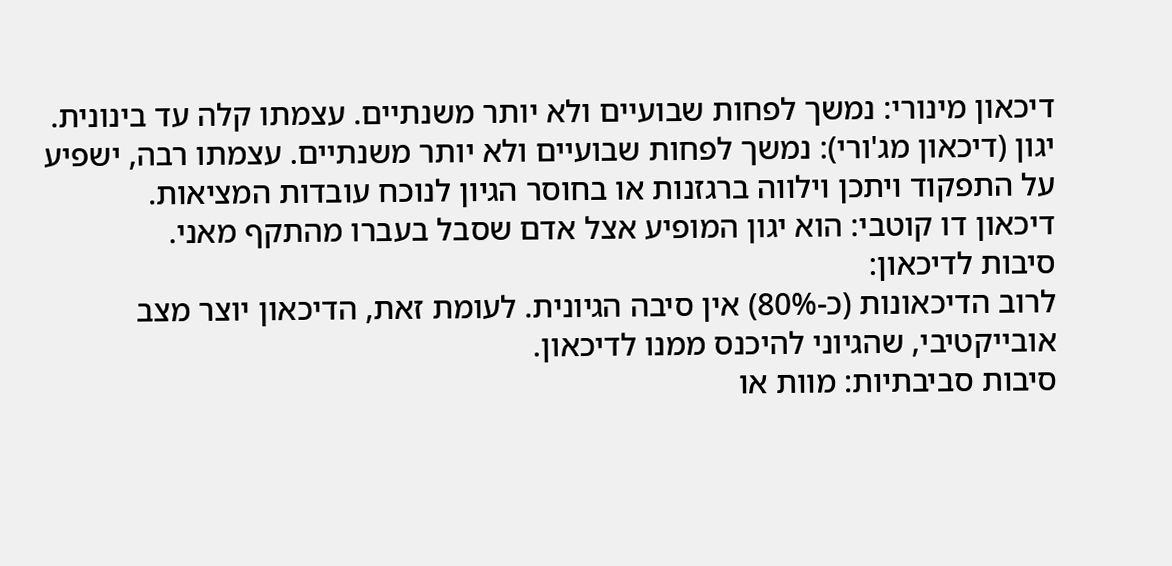דיכאון מינורי: נמשך לפחות שבועיים ולא יותר משנתיים. עצמתו קלה עד בינונית.
יגון (דיכאון מג'ורי): נמשך לפחות שבועיים ולא יותר משנתיים. עצמתו רבה, ישפיע על התפקוד ויתכן וילווה ברגזנות או בחוסר הגיון לנוכח עובדות המציאות.
דיכאון דו קוטבי: הוא יגון המופיע אצל אדם שסבל בעברו מהתקף מאני.
סיבות לדיכאון:
לרוב הדיכאונות (כ-80%) אין סיבה הגיונית. לעומת זאת, הדיכאון יוצר מצב אובייקטיבי, שהגיוני להיכנס ממנו לדיכאון.
סיבות סביבתיות: מוות או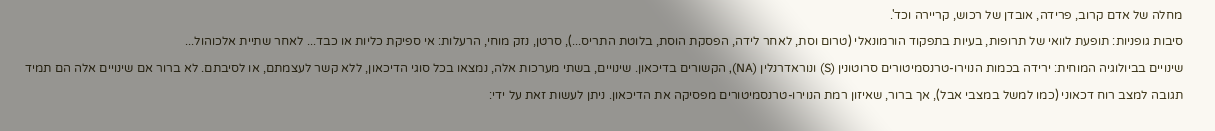מחלה של אדם קרוב, פרידה, אובדן של רכוש, קריירה וכד'.
סיבות גופניות: תופעת לוואי של תרופות, בעיות בתפקוד הורמונאלי (טרום וסת, לאחר לידה, הפסקת הוסת, בלוטת התריס...), סרטן, נזק מוחי, הרעלות: אי ספיקת כליות או כבד... לאחר שתיית אלכוהול...
שינויים בביולוגיה המוחית: ירידה בכמות הנוירו-טרנסמיטורים סרוטונין (S) ונוראדרנלין (NA), הקשורים בדיכאון. שינויים, בשתי מערכות אלה, נמצאו בכל סוגי הדיכאון, ללא קשר לעצמתם, או לסיבתם. לא ברור אם שינויים אלה הם תמיד תגובה למצב רוח דכאוני (כמו למשל במצבי אבל), אך ברור, שאיזון רמת הנוירו-טרנסמיטורים מפסיקה את הדיכאון. ניתן לעשות זאת על ידי: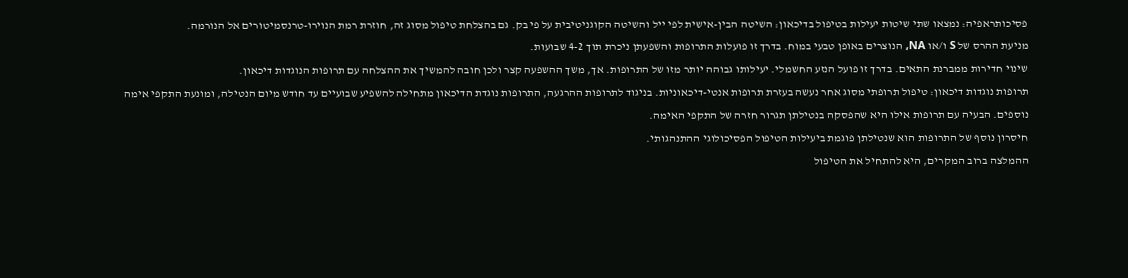פסיכותראפיה: נמצאו שתי שיטות יעילות בטיפול בדיכאון: השיטה הבין-אישית לפי ייל והשיטה הקוגניטיבית על פי בק. גם בהצלחת טיפול מסוג זה, חוזרת רמת הנוירו-טרנסמיטורים אל הנורמה.
מניעת ההרס של S ו/או NA, הנוצרים באופן טבעי במוח. בדרך זו פועלות התרופות והשפעתן ניכרת תוך 4-2 שבועות.
שינוי חדירות ממברנת התאים. בדרך זו פועל הנזע החשמלי. יעילותו גבוהה יותר מזו של התרופות. אך, משך ההשפעה קצר ולכן חובה להמשיך את ההצלחה עם תרופות הנוגדות דיכאון.
תרופות נוגדות דיכאון: טיפול תרופתי מסוג אחר נעשה בעזרת תרופות אנטי-דיכאוניות. בניגוד לתרופות ההרגעה, התרופות נוגדת הדיכאון מתחילה להשפיע שבועיים עד חודש מיום הנטילה, ומונעת התקפי אימה נוספים. הבעיה עם תרופות אילו היא שהפסקה בנטילתן תגרור חזרה של התקפי האימה.
חיסרון נוסף של התרופות הוא שנטילתן פוגמת ביעילות הטיפול הפסיכולוגי ההתנהגותי.
ההמלצה ברוב המקרים, היא להתחיל את הטיפול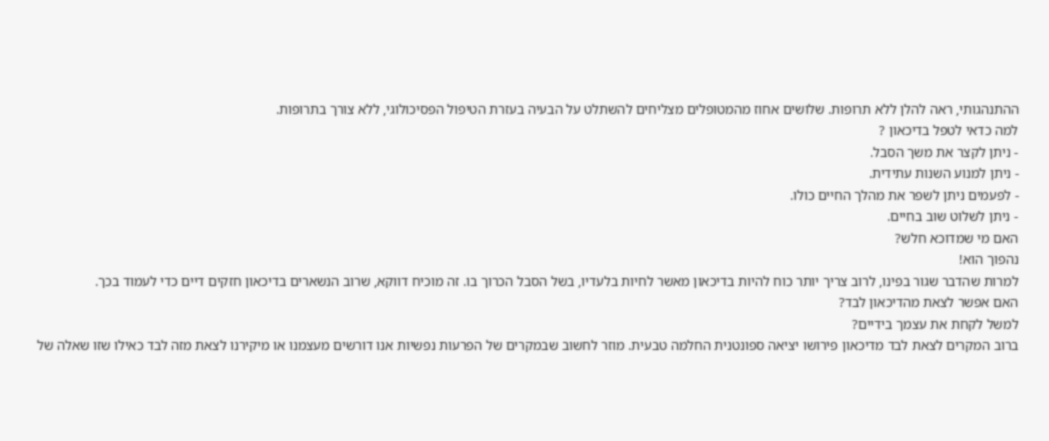ההתנהגותי, ראה להלן ללא תרופות. שלושים אחוז מהמטופלים מצליחים להשתלט על הבעיה בעזרת הטיפול הפסיכולוגי, ללא צורך בתרופות.
למה כדאי לטפל בדיכאון ?
- ניתן לקצר את משך הסבל.
- ניתן למנוע השנות עתידית.
- לפעמים ניתן לשפר את מהלך החיים כולו.
- ניתן לשלוט שוב בחיים.
האם מי שמדוכא חלש?
נהפוך הוא!
למרות שהדבר שגור בפינו, לרוב צריך יותר כוח להיות בדיכאון מאשר לחיות בלעדיו, בשל הסבל הכרוך בו. זה מוכיח דווקא, שרוב הנשארים בדיכאון חזקים דיים כדי לעמוד בכך.
האם אפשר לצאת מהדיכאון לבד?
למשל לקחת את עצמך בידיים?
ברוב המקרים לצאת לבד מדיכאון פירושו יציאה ספונטנית החלמה טבעית. מוזר לחשוב שבמקרים של הפרעות נפשיות אנו דורשים מעצמנו או מיקירנו לצאת מזה לבד כאילו שזו שאלה של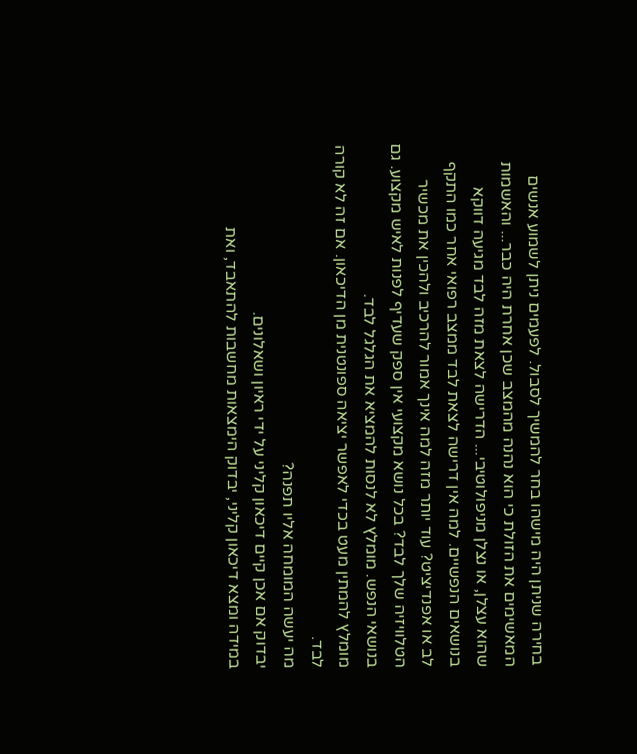בחירה שניתן היה מישהו בחר להמשיך לסבול. לפעמים ניתן לשמוע אנשים המאשימים את הזולת כי הוא נהנה מהמצב שכן אחרת היה כבר... והאשמות שהוא עצלן, או נצלן מניפולוטיבי... הדרישה לצאת מזה לבד מגיעה דווקא בנושאים הנפשיים. למה אין דרישה לצאת לבד ממצב רפואי אחר כמו התקף לב או אפנדיציט? עוד יותר מזה למה אינך אמור להרכיב ולהכין את מכשיר הטלוויזיה שלך לבד? בכל נושא מקצועי אין ספק שעדיף לפנות לאיש מקצוע. גם בנושאי הנפש. מומלץ לא לנסות להמציא את הגלגל לבד.
מומלץ להמתין מעט בכדי לאפשר יציאה ספונטנית מן הדיכאון. אם זה לא קורה לבד.
מה יעשה המומחה אליו תפנה?
יבדוק אם אכן קיים דיכאון קליני על ידי ראיון ושאלונים.
במידה ומצא דיכאון קליני, יבדוק הימצאות מחשבות להתאבד, ואת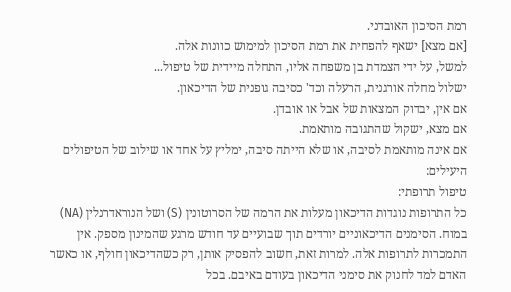רמת הסיכון האובדני.
[אם מצא] ישאף להפחית את רמת הסיכון למימוש כוונות אלה.
למשל, על ידי הצמדת בן משפחה אליו, התחלה מיידית של טיפול...
ישלול מחלה אורגנית, הרעלה וכד' כסיבה גופנית של הדיכאון.
אם אין, יבדוק המצאות של אבל או אובדן.
אם מצא, ישקול שהתגובה מותאמת.
אם אינה מותאמת לסיבה, או שלא הייתה סיבה, ימליץ על אחד או שילוב של הטיפולים היעילים:
טיפול תרופתי:
כל התרופות נוגדות הדיכאון מעלות את הרמה של הסרוטונין (S) ושל הנוראדרנלין (NA) במוח. הסימנים הדיכאוניים יורדים תוך שבועיים עד חודש מרגע שהמינון מספק. אין התמכרות לתרופות אלה. למרות זאת, חשוב להפסיק אותן, רק כשהדיכאון חולף, או כאשר האדם למד לחנוק את סימני הדיכאון בעודם באיבם. בכל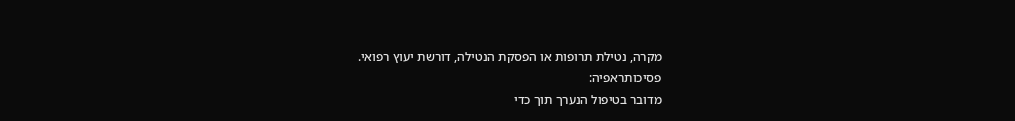מקרה, נטילת תרופות או הפסקת הנטילה, דורשת יעוץ רפואי.
פסיכותראפיה:
מדובר בטיפול הנערך תוך כדי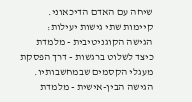שיחה עם האדם הדיכאוני. קיימות שתי גישות יעילות:
הגישה הקוגניטיבית - מלמדת כיצד לשלוט ברגשות - דרך הפסקת מעגלי הקסמים שבמחשבותיו.
הגישה הבין-אישית - מלמדת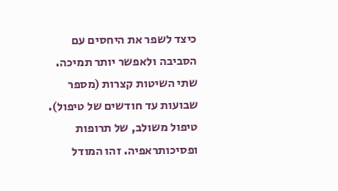כיצד לשפר את היחסים עם הסביבה ולאפשר יותר תמיכה. שתי השיטות קצרות (מספר שבועות עד חודשים של טיפול).
טיפול משולב, של תרופות ופסיכותראפיה. זהו המודל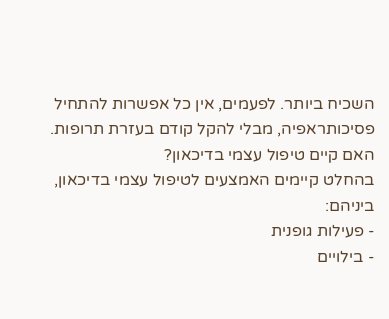השכיח ביותר. לפעמים, אין כל אפשרות להתחיל פסיכותראפיה, מבלי להקל קודם בעזרת תרופות.
האם קיים טיפול עצמי בדיכאון?
בהחלט קיימים האמצעים לטיפול עצמי בדיכאון, ביניהם:
- פעילות גופנית
- בילויים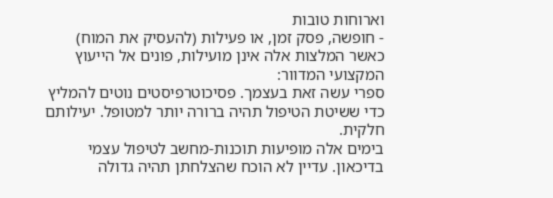וארוחות טובות
- חופשה, פסק זמן, או פעילות (להעסיק את המוח)
כאשר המלצות אלה אינן מועילות, פונים אל הייעוץ המקצועי המדוור:
ספרי עשה זאת בעצמך. פסיכוטרפיסטים נוטים להמליץ כדי ששיטת הטיפול תהיה ברורה יותר למטופל. יעילותם חלקית.
בימים אלה מופיעות תוכנות-מחשב לטיפול עצמי בדיכאון. עדיין לא הוכח שהצלחתן תהיה גדולה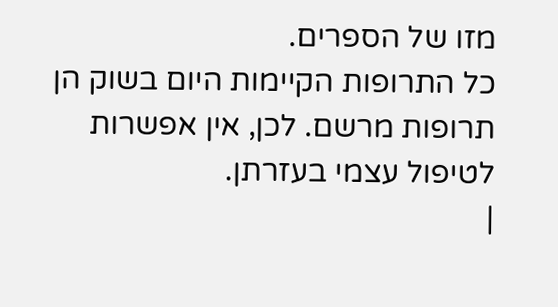מזו של הספרים.
כל התרופות הקיימות היום בשוק הן תרופות מרשם. לכן, אין אפשרות לטיפול עצמי בעזרתן.
|